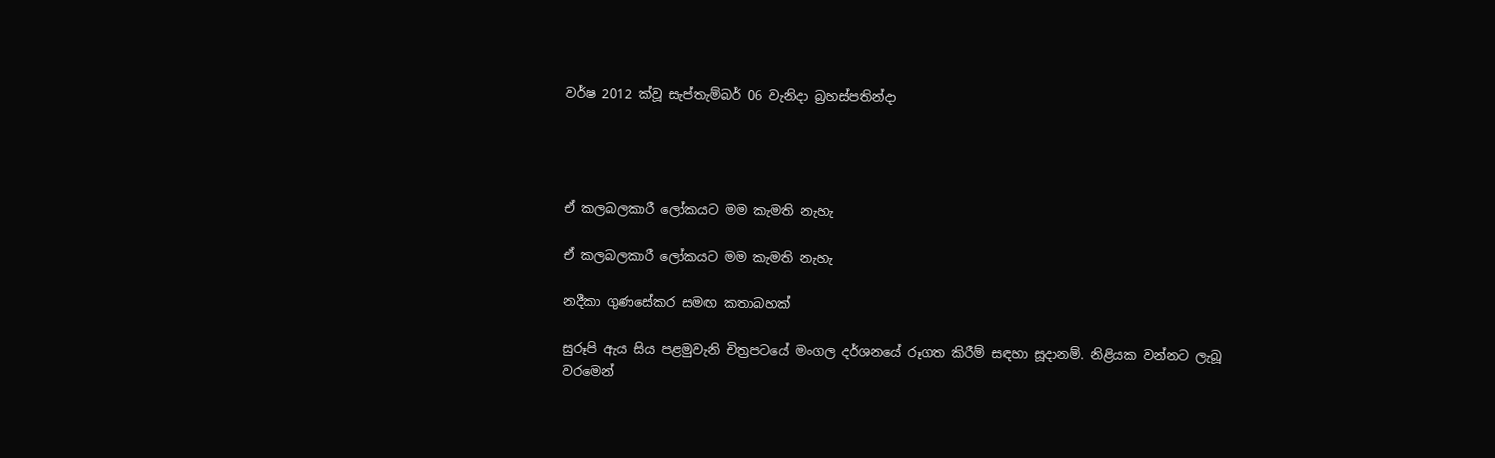වර්ෂ 2012 ක්වූ සැප්තැම්බර් 06 වැනිදා බ්‍රහස්පතින්දා




ඒ කලබලකාරී ලෝකයට මම කැමති නැහැ

ඒ කලබලකාරී ලෝකයට මම කැමති නැහැ

නදීකා ගුණසේකර සමඟ කතාබහක්

සුරූපි ඇය සිය පළමුවැනි චිත්‍රපටයේ මංගල දර්ශනයේ රූගත කිරීම් සඳහා සූදානම්. නිළියක වන්නට ලැබූ වරමෙන්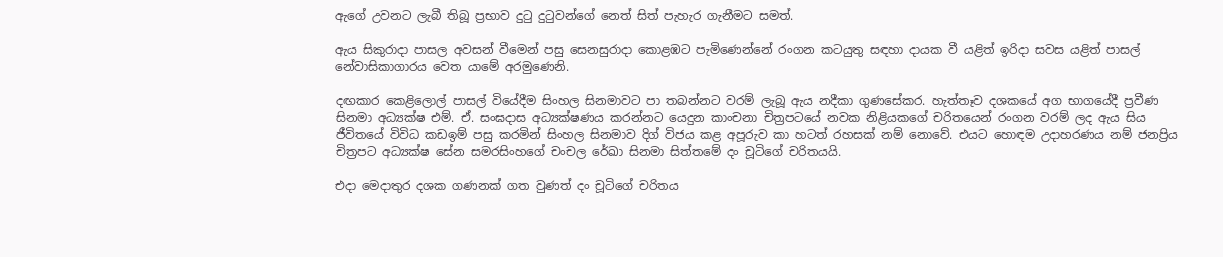ඇගේ උවනට ලැබී තිබූ ප්‍රභාව දුටු දුටුවන්ගේ නෙත් සිත් පැහැර ගැනීමට සමත්.

ඇය සිකුරාදා පාසල අවසන් වීමෙන් පසු සෙනසුරාදා කොළඹට පැමිණෙන්නේ රංගන කටයුතු සඳහා දායක වී යළිත් ඉරිදා සවස යළිත් පාසල් නේවාසිකාගාරය වෙත යාමේ අරමුණෙනි.

දඟකාර කෙළිලොල් පාසල් වියේදීම සිංහල සිනමාවට පා තබන්නට වරම් ලැබූ ඇය නදීකා ගුණසේකර. හැත්තෑව දශකයේ අග භාගයේදී ප්‍රවීණ සිනමා අධ්‍යක්ෂ එම්. ඒ. සංඝදාස අධ්‍යක්ෂණය කරන්නට යෙදුන කාංචනා චිත්‍රපටයේ නවක නිළියකගේ චරිතයෙන් රංගන වරම් ලද ඇය සිය ජීවිතයේ විවිධ කඩඉම් පසු කරමින් සිංහල සිනමාව දිග් විජය කළ අපූරුව කා හටත් රහසක් නම් නොවේ. එයට හොඳම උදාහරණය නම් ජනප්‍රිය චිත්‍රපට අධ්‍යක්ෂ සේන සමරසිංහගේ චංචල රේඛා සිනමා සිත්තමේ දං චූටිගේ චරිතයයි.

එදා මෙදාතුර දශක ගණනක් ගත වුණත් දං චූටිගේ චරිතය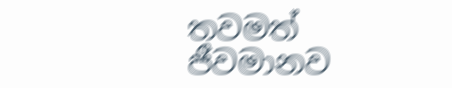තවමත් ජීවමානව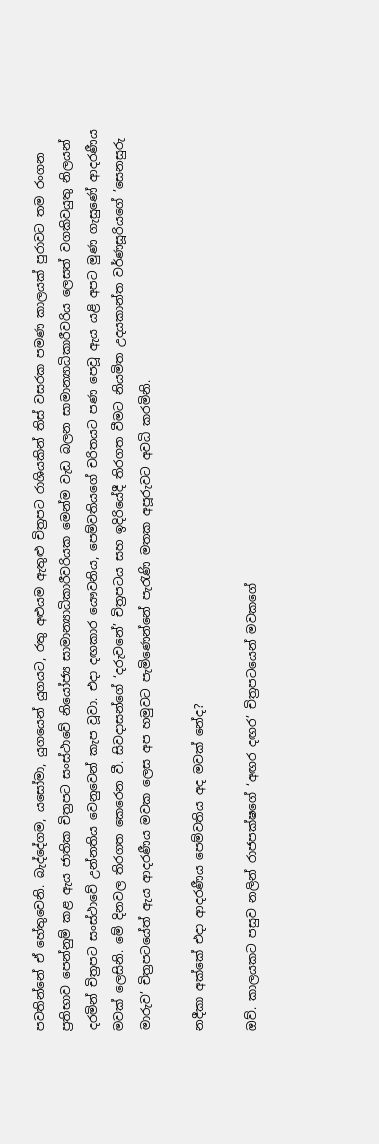පවතින්නේ ඒ හේතුවෙනි. බැද්දේගම, යසෝමා, යුගයෙන් යුගයට, රතු අළුයම ඇතුළු චිත්‍රපට රාශියකින් තිස් වසරක පමණ කාලයක් පුරාවට තම රංගන ප්‍රතිභාව පෙන්නුම් කළ ඇය ජාතික චිත්‍රපට සංස්ථාවේ නියෝජ්‍ය සාමාන්‍යාධිකාරීවරියක මෙන්ම වැඩ බලන සාමාන්‍යාධිකාරීවරිය ලෙසත් වගකිවයුතු නිලයන් දරමින් චිත්‍රපට සංස්ථාවේ උන්නතිය වෙනුවෙන් කැප වූවා. එදා දඟකාර යෞවනිය, පෙම්වතියගේ චරිතයට පණ පෙවූ ඇය යළි අපට මුණ ගැසුණේ ආදරණීය මවක් ලෙසිනි. මේ දිනවල තිරගත කෙරෙන වී. සිවදාසන්ගේ ‘දරුවනේ’ චිත්‍රපටය සහ ඉදිරියේදී තිරගත වීමට නියමිත උදයකාන්ත වර්ණසූරියගේ ’සෙනසුරු මාරුව’ චිත්‍රපටයේත් ඇය ආදරණීය මවක ලෙස අප හමුවට පැමිණෙන්නේ පැරැණි මතක අපූරුවට අවධි කරමිනි.

නදීකා අක්කේ එදා ආදරණීය පෙම්වතිය අද මවක් නේද?

ඔව්. කාලයකට පසුව නලින් රාජපක්ෂගේ ‘අඟර දඟර’ චිත්‍රපටයෙන් මවකගේ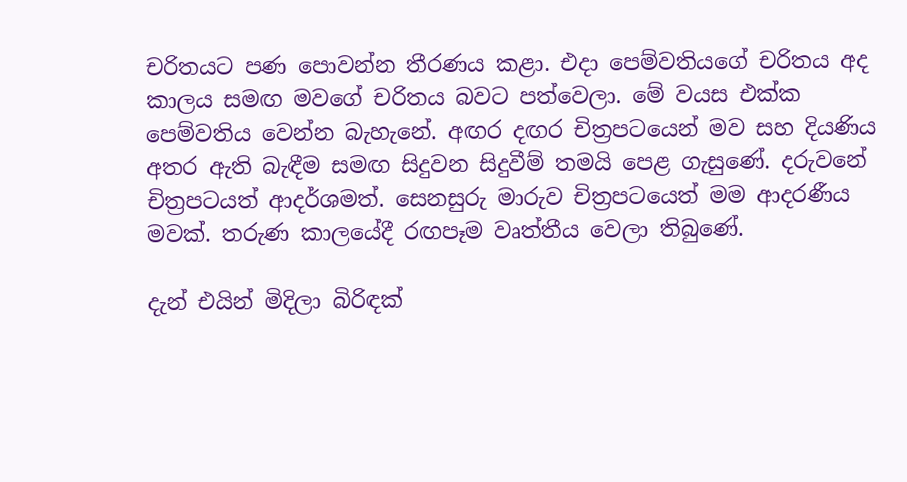චරිතයට පණ පොවන්න තීරණය කළා. එදා පෙම්වතියගේ චරිතය අද කාලය සමඟ මවගේ චරිතය බවට පත්වෙලා. මේ වයස එක්ක පෙම්වතිය වෙන්න බැහැනේ. අඟර දඟර චිත්‍රපටයෙන් මව සහ දියණිය අතර ඇති බැඳීම සමඟ සිදුවන සිදුවීම් තමයි පෙළ ගැසුණේ. දරුවනේ චිත්‍රපටයත් ආදර්ශමත්. සෙනසුරු මාරුව චිත්‍රපටයෙත් මම ආදරණීය මවක්. තරුණ කාලයේදී රඟපෑම වෘත්තීය වෙලා තිබුණේ.

දැන් එයින් මිදිලා බිරිඳක්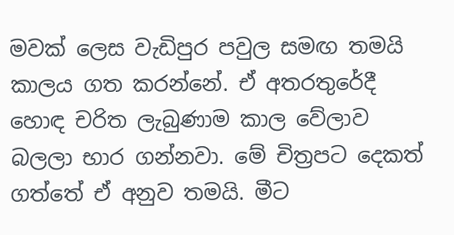මවක් ලෙස වැඩිපුර පවුල සමඟ තමයි කාලය ගත කරන්නේ. ඒ අතරතුරේදී හොඳ චරිත ලැබුණාම කාල වේලාව බලලා භාර ගන්නවා. මේ චිත්‍රපට දෙකත් ගත්තේ ඒ අනුව තමයි. මීට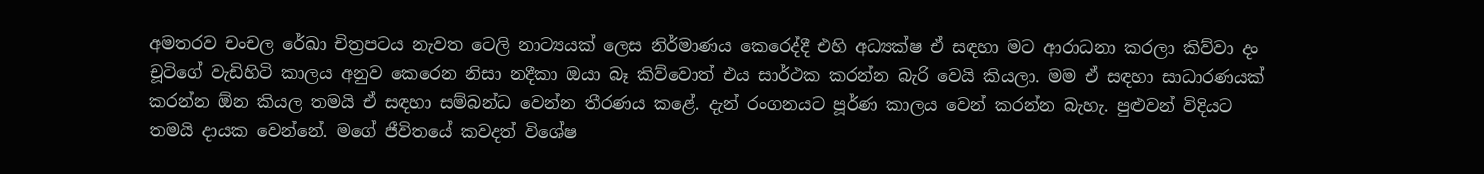අමතරව චංචල රේඛා චිත්‍රපටය නැවත ටෙලි නාට්‍යයක් ලෙස නිර්මාණය කෙරෙද්දී එහි අධ්‍යක්ෂ ඒ සඳහා මට ආරාධනා කරලා කිව්වා දං චූටිගේ වැඩිහිටි කාලය අනුව කෙරෙන නිසා නදීකා ඔයා බෑ කිව්වොත් එය සාර්ථක කරන්න බැරි වෙයි කියලා. මම ඒ සඳහා සාධාරණයක් කරන්න ඕන කියල තමයි ඒ සඳහා සම්බන්ධ වෙන්න තීරණය කළේ. දැන් රංගනයට පූර්ණ කාලය වෙන් කරන්න බැහැ. පුළුවන් විදියට තමයි දායක වෙන්නේ. මගේ ජීවිතයේ කවදත් විශේෂ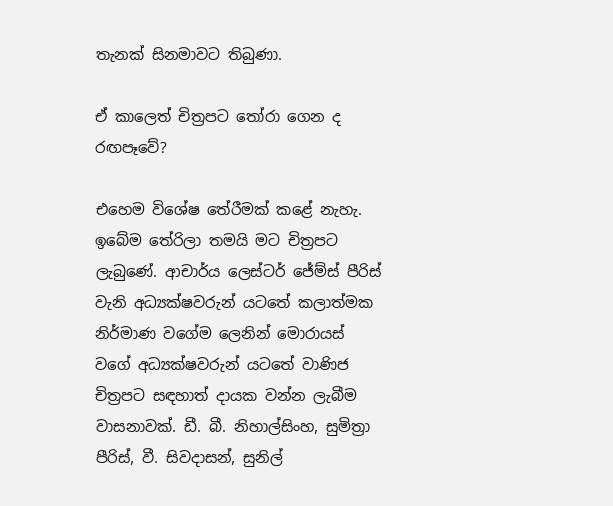තැනක් සිනමාවට තිබුණා.

ඒ කාලෙත් චිත්‍රපට තෝරා ගෙන ද රඟපෑවේ?

එහෙම විශේෂ තේරීමක් කළේ නැහැ. ඉබේම තේරිලා තමයි මට චිත්‍රපට ලැබුණේ. ආචාර්ය ලෙස්ටර් ජේම්ස් පීරිස් වැනි අධ්‍යක්ෂවරුන් යටතේ කලාත්මක නිර්මාණ වගේම ලෙනින් මොරායස් වගේ අධ්‍යක්ෂවරුන් යටතේ වාණිජ චිත්‍රපට සඳහාත් දායක වන්න ලැබීම වාසනාවක්. ඩී. බී. නිහාල්සිංහ, සුමිත්‍රා පීරිස්, වී. සිවදාසන්, සුනිල්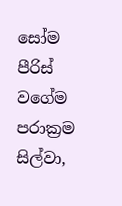සෝම පීරිස් වගේම පරාක්‍රම සිල්වා,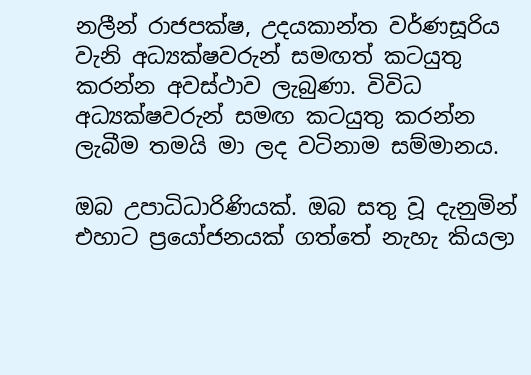නලීන් රාජපක්ෂ, උදයකාන්ත වර්ණසූරිය වැනි අධ්‍යක්ෂවරුන් සමඟත් කටයුතු කරන්න අවස්ථාව ලැබුණා. විවිධ අධ්‍යක්ෂවරුන් සමඟ කටයුතු කරන්න ලැබීම තමයි මා ලද වටිනාම සම්මානය.

ඔබ උපාධිධාරිණියක්. ඔබ සතු වූ දැනුමින් එහාට ප්‍රයෝජනයක් ගත්තේ නැහැ කියලා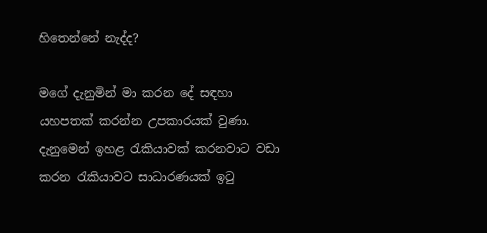හිතෙන්නේ නැද්ද?

මගේ දැනුමින් මා කරන දේ සඳහා යහපතක් කරන්න උපකාරයක් වුණා. දැනුමෙන් ඉහළ රැකියාවක් කරනවාට වඩා කරන රැකියාවට සාධාරණයක් ඉටු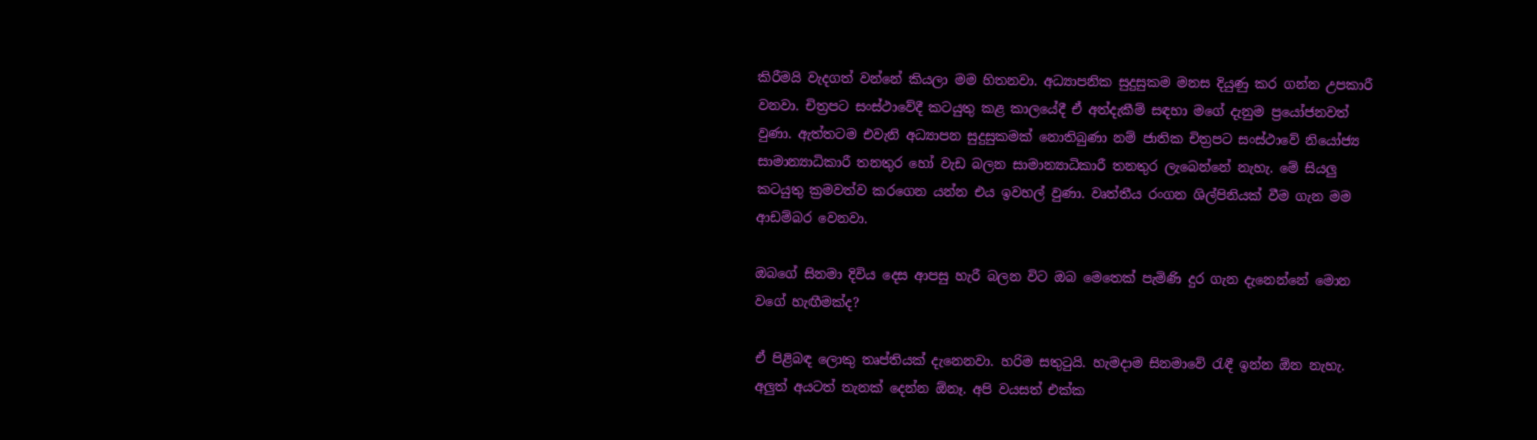කිරීමයි වැදගත් වන්නේ කියලා මම හිතනවා. අධ්‍යාපනික සුදුසුකම මනස දියුණු කර ගන්න උපකාරී වනවා. චිත්‍රපට සංස්ථාවේදී කටයුතු කළ කාලයේදී ඒ අත්දැකීම් සඳහා මගේ දැනුම ප්‍රයෝජනවත් වුණා. ඇත්තටම එවැනි අධ්‍යාපන සුදුසුකමක් නොතිබුණා නම් ජාතික චිත්‍රපට සංස්ථාවේ නියෝජ්‍ය සාමාන්‍යාධිකාරී තනතුර හෝ වැඩ බලන සාමාන්‍යාධිකාරී තනතුර ලැබෙන්නේ නැහැ. මේ සියලු කටයුතු ක්‍රමවත්ව කරගෙන යන්න එය ඉවහල් වුණා. වෘත්තීය රංගන ශිල්පිනියක් වීම ගැන මම ආඩම්බර වෙනවා.

ඔබගේ සිනමා දිවිය දෙස ආපසු හැරී බලන විට ඔබ මෙතෙක් පැමිණි දුර ගැන දැනෙන්නේ මොන වගේ හැඟීමක්ද?

ඒ පිළිබඳ ලොකු තෘප්තියක් දැනෙනවා. හරිම සතුටුයි. හැමදාම සිනමාවේ රැඳී ඉන්න ඕන නැහැ. අලුත් අයටත් තැනක් දෙන්න ඕනෑ. අපි වයසත් එක්ක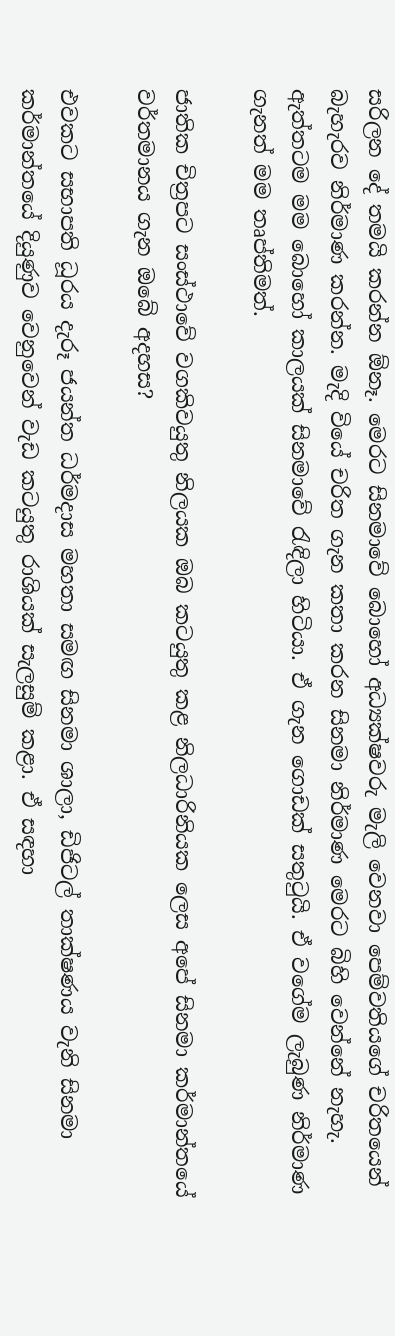සරිලන දේ තමයි කරන්න ඕනෑ. මෙරට සිනමාවේ බොහෝ අධ්‍යක්ෂවරු මැලි වෙනවා පෙම්වතියගේ චරිතයෙන් බැහැරව නිර්මාණ කරන්න. මැදි වියේ චරිත ගැන කතා කරන සිනමා නිර්මාණ මෙරට බිහි වෙන්නේ නැහැ. ඇත්තටම මම බොහෝ කාලයක් සිනමාවේ රැඳිලා හිටියා. ඒ ගැන ගොඩක් සතුටුයි. ඒ වගේම ලැබුණ නිර්මාණ ගැනත් මම තෘප්තිමත්.

ජාතික චිත්‍රපට සංස්ථාවේ වගකිවයුතු නිලයක ඔබ කටයුතු කළ නිලධාරිනියක ලෙස අපේ සිනමා කර්මාන්තයේ වර්තමානය ගැන ඔබේ අදහස?

එවකට සභාපති ධූරය දැරූ ජයන්ත ධර්මදාස මහතා සමඟ සිනමා ශාලා, ඩිජිටල් තාක්ෂණය වැනි සිනමා කර්මාන්තයේ දියුණුව වෙනුවෙන් වැඩ කටයුතු රාශියක් සැලසුම් කළා. ඒ සඳහා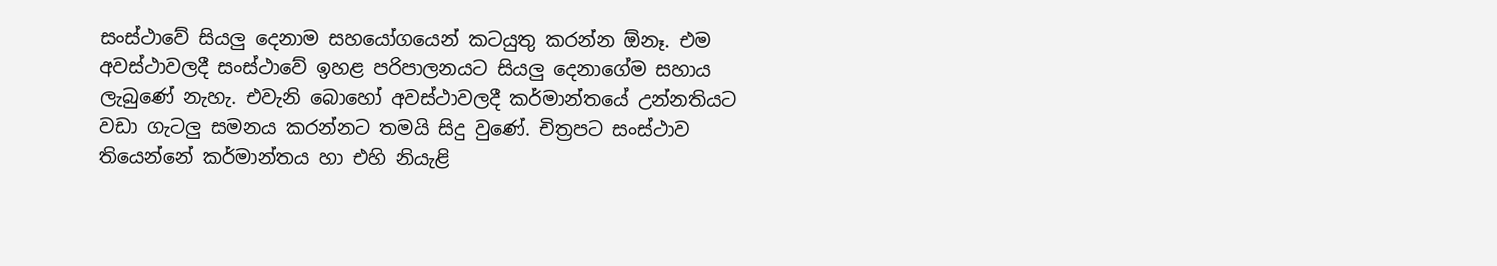සංස්ථාවේ සියලු දෙනාම සහයෝගයෙන් කටයුතු කරන්න ඕනෑ. එම අවස්ථාවලදී සංස්ථාවේ ඉහළ පරිපාලනයට සියලු දෙනාගේම සහාය ලැබුණේ නැහැ. එවැනි බොහෝ අවස්ථාවලදී කර්මාන්තයේ උන්නතියට වඩා ගැටලු සමනය කරන්නට තමයි සිදු වුණේ. චිත්‍රපට සංස්ථාව තියෙන්නේ කර්මාන්තය හා එහි නියැළි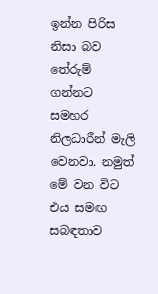ඉන්න පිරිස නිසා බව තේරුම් ගන්නට සමහර නිලධාරීන් මැලි වෙනවා. නමුත් මේ වන විට එය සමඟ සබඳතාව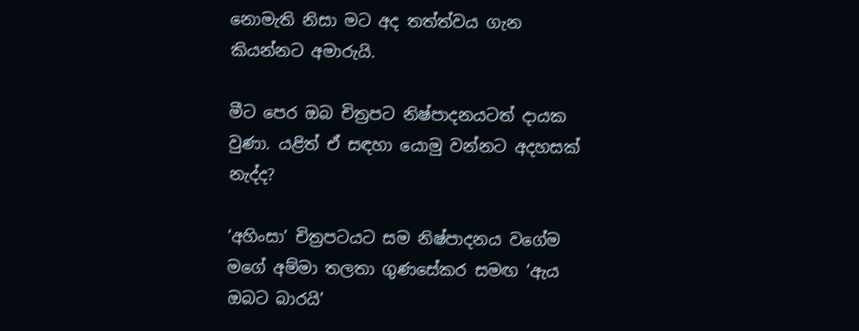නොමැති නිසා මට අද තත්ත්වය ගැන කියන්නට අමාරුයි.

මීට පෙර ඔබ චිත්‍රපට නිෂ්පාදනයටත් දායක වුණා. යළිත් ඒ සඳහා යොමු වන්නට අදහසක් නැද්ද?

‘අහිංසා’ චිත්‍රපටයට සම නිෂ්පාදනය වගේම මගේ අම්මා තලතා ගුණසේකර සමඟ ‘ඇය ඔබට බාරයි’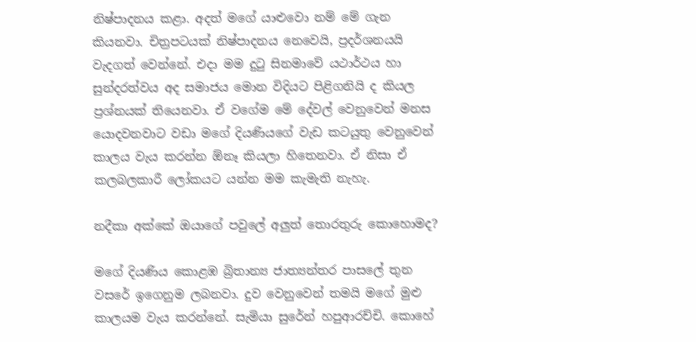නිෂ්පාදනය කළා. අදත් මගේ යාළුවො නම් මේ ගැන කියනවා. චිත්‍රපටයක් නිෂ්පාදනය නෙවෙයි, ප්‍රදර්ශනයයි වැදගත් වෙන්නේ. එදා මම දුටු සිනමාවේ යථාර්ථය හා සුන්දරත්වය අද සමාජය මොන විදියට පිළිගනියි ද කියල ප්‍රශ්නයක් තියෙනවා. ඒ වගේම මේ දේවල් වෙනුවෙන් මනස යොදවනවාට වඩා මගේ දියණියගේ වැඩ කටයුතු වෙනුවෙන් කාලය වැය කරන්න ඕනෑ කියලා හිතෙනවා. ඒ නිසා ඒ කලබලකාරී ලෝකයට යන්න මම කැමැති නැහැ.

නදීකා අක්කේ ඔයාගේ පවුලේ අලුත් තොරතුරු කොහොමද?

මගේ දියණිය කොළඹ බ්‍රිතාන්‍ය ජාත්‍යන්තර පාසලේ තුන වසරේ ඉගෙනුම ලබනවා. දුව වෙනුවෙන් තමයි මගේ මුළු කාලයම වැය කරන්නේ. සැමියා සුරේන් හපුආරච්චි. කොහේ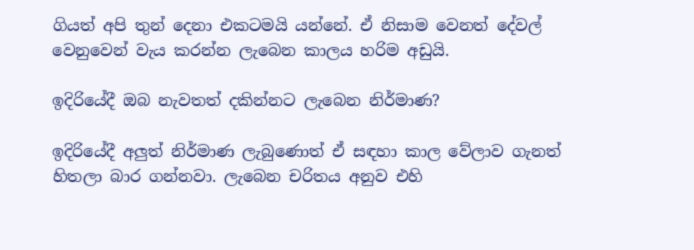ගියත් අපි තුන් දෙනා එකටමයි යන්නේ. ඒ නිසාම වෙනත් දේවල් වෙනුවෙන් වැය කරන්න ලැබෙන කාලය හරිම අඩුයි.

ඉදිරියේදී ඔබ නැවතත් දකින්නට ලැබෙන නිර්මාණ?

ඉදිරියේදී අලුත් නිර්මාණ ලැබුණොත් ඒ සඳහා කාල වේලාව ගැනත් හිතලා බාර ගන්නවා. ලැබෙන චරිතය අනුව එහි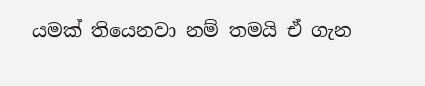යමක් තියෙනවා නම් තමයි ඒ ගැන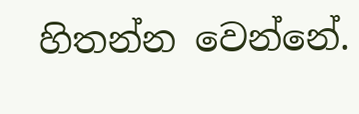හිතන්න වෙන්නේ.